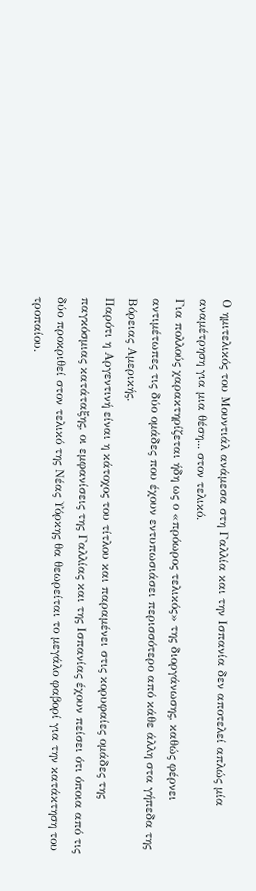Ο ημιτελικός του Μουντιάλ ανάμεσα στη Γαλλία και την Ισπανία δεν αποτελεί απλώς μία αναμέτρηση για μια θέση... στον τελικό.
Για πολλούς χαρακτηρίζεται ήδη ως ο «πρόωρος τελικός» της διοργάνωσης, καθώς φέρνει αντιμέτωπες τις δύο ομάδες που έχουν εντυπωσιάσει περισσότερο από κάθε άλλη στα γήπεδα της Βόρειας Αμερικής.
Παρότι η Αργεντινή είναι η κάτοχος του τίτλου και παραμένει στις κορυφαίες ομάδες της παγκόσμιας κατάταξης, οι εμφανίσεις της Γαλλίας και της Ισπανίας έχουν πείσει ότι όποια από τις δύο προκριθεί στον τελικό της Νέας Υόρκης θα θεωρείται το μεγάλο φαβορί για την κατάκτηση του τροπαίου.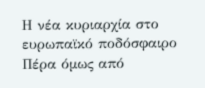Η νέα κυριαρχία στο ευρωπαϊκό ποδόσφαιρο
Πέρα όμως από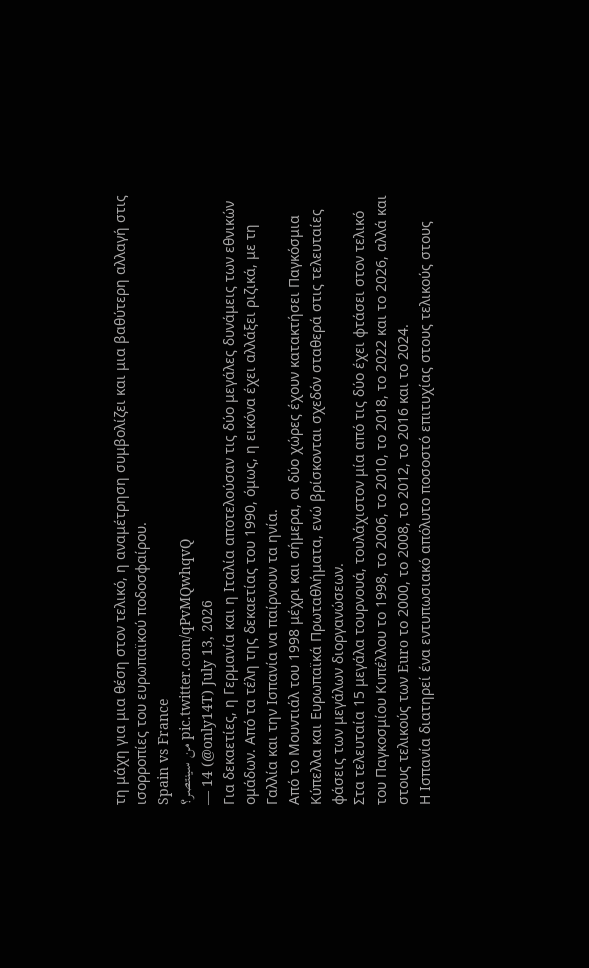τη μάχη για μια θέση στον τελικό, η αναμέτρηση συμβολίζει και μια βαθύτερη αλλαγή στις ισορροπίες του ευρωπαϊκού ποδοσφαίρου.
Spain vs France
من سينتصر؟ pic.twitter.com/qPvMQwhqvQ
— 14 (@only14T) July 13, 2026
Για δεκαετίες, η Γερμανία και η Ιταλία αποτελούσαν τις δύο μεγάλες δυνάμεις των εθνικών ομάδων. Από τα τέλη της δεκαετίας του 1990, όμως, η εικόνα έχει αλλάξει ριζικά, με τη Γαλλία και την Ισπανία να παίρνουν τα ηνία.
Από το Μουντιάλ του 1998 μέχρι και σήμερα, οι δύο χώρες έχουν κατακτήσει Παγκόσμια Κύπελλα και Ευρωπαϊκά Πρωταθλήματα, ενώ βρίσκονται σχεδόν σταθερά στις τελευταίες φάσεις των μεγάλων διοργανώσεων.
Στα τελευταία 15 μεγάλα τουρνουά, τουλάχιστον μία από τις δύο έχει φτάσει στον τελικό του Παγκοσμίου Κυπέλλου το 1998, το 2006, το 2010, το 2018, το 2022 και το 2026, αλλά και στους τελικούς των Euro το 2000, το 2008, το 2012, το 2016 και το 2024.
Η Ισπανία διατηρεί ένα εντυπωσιακό απόλυτο ποσοστό επιτυχίας στους τελικούς στους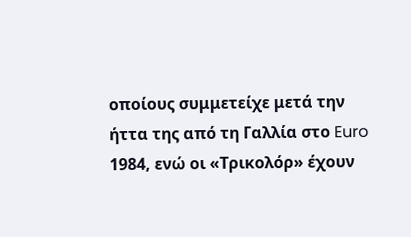οποίους συμμετείχε μετά την ήττα της από τη Γαλλία στο Euro 1984, ενώ οι «Τρικολόρ» έχουν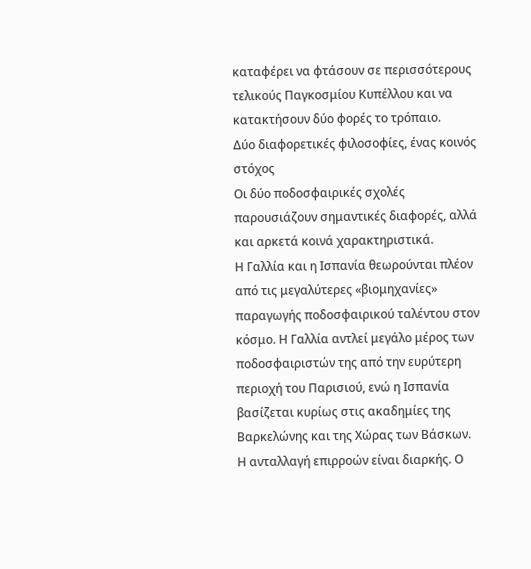καταφέρει να φτάσουν σε περισσότερους τελικούς Παγκοσμίου Κυπέλλου και να κατακτήσουν δύο φορές το τρόπαιο.
Δύο διαφορετικές φιλοσοφίες, ένας κοινός στόχος
Οι δύο ποδοσφαιρικές σχολές παρουσιάζουν σημαντικές διαφορές, αλλά και αρκετά κοινά χαρακτηριστικά.
Η Γαλλία και η Ισπανία θεωρούνται πλέον από τις μεγαλύτερες «βιομηχανίες» παραγωγής ποδοσφαιρικού ταλέντου στον κόσμο. Η Γαλλία αντλεί μεγάλο μέρος των ποδοσφαιριστών της από την ευρύτερη περιοχή του Παρισιού, ενώ η Ισπανία βασίζεται κυρίως στις ακαδημίες της Βαρκελώνης και της Χώρας των Βάσκων.
Η ανταλλαγή επιρροών είναι διαρκής. Ο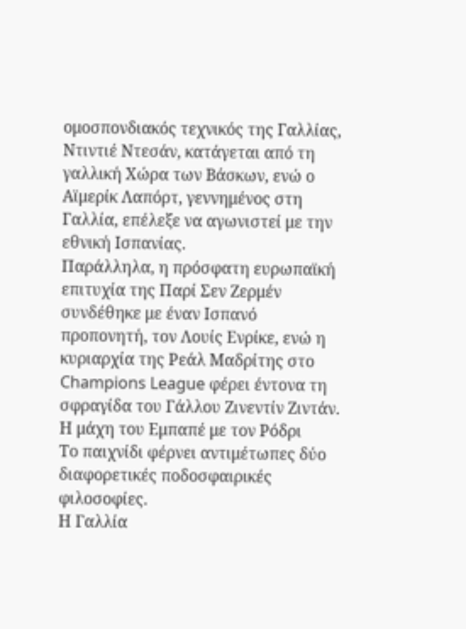ομοσπονδιακός τεχνικός της Γαλλίας, Ντιντιέ Ντεσάν, κατάγεται από τη γαλλική Χώρα των Βάσκων, ενώ ο Αϊμερίκ Λαπόρτ, γεννημένος στη Γαλλία, επέλεξε να αγωνιστεί με την εθνική Ισπανίας.
Παράλληλα, η πρόσφατη ευρωπαϊκή επιτυχία της Παρί Σεν Ζερμέν συνδέθηκε με έναν Ισπανό προπονητή, τον Λουίς Ενρίκε, ενώ η κυριαρχία της Ρεάλ Μαδρίτης στο Champions League φέρει έντονα τη σφραγίδα του Γάλλου Ζινεντίν Ζιντάν.
Η μάχη του Εμπαπέ με τον Ρόδρι
Το παιχνίδι φέρνει αντιμέτωπες δύο διαφορετικές ποδοσφαιρικές φιλοσοφίες.
Η Γαλλία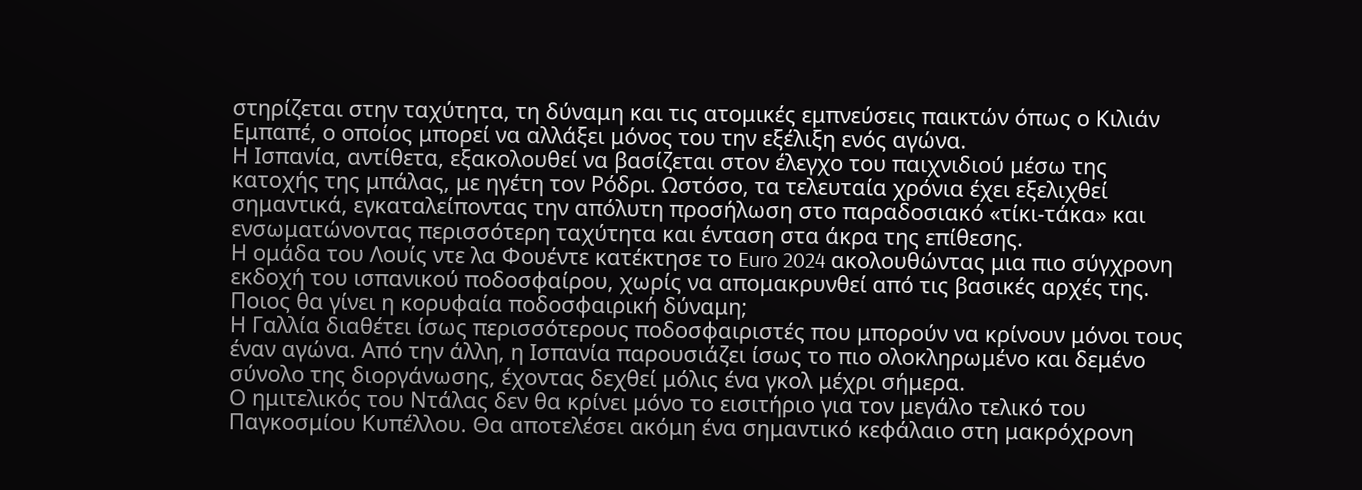στηρίζεται στην ταχύτητα, τη δύναμη και τις ατομικές εμπνεύσεις παικτών όπως ο Κιλιάν Εμπαπέ, ο οποίος μπορεί να αλλάξει μόνος του την εξέλιξη ενός αγώνα.
Η Ισπανία, αντίθετα, εξακολουθεί να βασίζεται στον έλεγχο του παιχνιδιού μέσω της κατοχής της μπάλας, με ηγέτη τον Ρόδρι. Ωστόσο, τα τελευταία χρόνια έχει εξελιχθεί σημαντικά, εγκαταλείποντας την απόλυτη προσήλωση στο παραδοσιακό «τίκι-τάκα» και ενσωματώνοντας περισσότερη ταχύτητα και ένταση στα άκρα της επίθεσης.
Η ομάδα του Λουίς ντε λα Φουέντε κατέκτησε το Euro 2024 ακολουθώντας μια πιο σύγχρονη εκδοχή του ισπανικού ποδοσφαίρου, χωρίς να απομακρυνθεί από τις βασικές αρχές της.
Ποιος θα γίνει η κορυφαία ποδοσφαιρική δύναμη;
Η Γαλλία διαθέτει ίσως περισσότερους ποδοσφαιριστές που μπορούν να κρίνουν μόνοι τους έναν αγώνα. Από την άλλη, η Ισπανία παρουσιάζει ίσως το πιο ολοκληρωμένο και δεμένο σύνολο της διοργάνωσης, έχοντας δεχθεί μόλις ένα γκολ μέχρι σήμερα.
Ο ημιτελικός του Ντάλας δεν θα κρίνει μόνο το εισιτήριο για τον μεγάλο τελικό του Παγκοσμίου Κυπέλλου. Θα αποτελέσει ακόμη ένα σημαντικό κεφάλαιο στη μακρόχρονη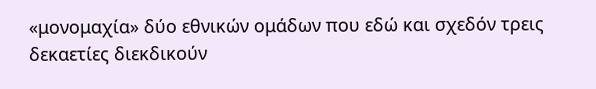«μονομαχία» δύο εθνικών ομάδων που εδώ και σχεδόν τρεις δεκαετίες διεκδικούν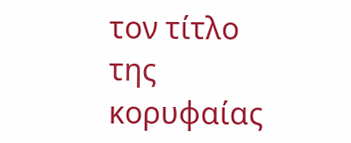τον τίτλο της κορυφαίας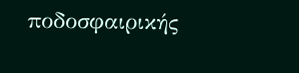ποδοσφαιρικής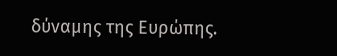δύναμης της Ευρώπης.